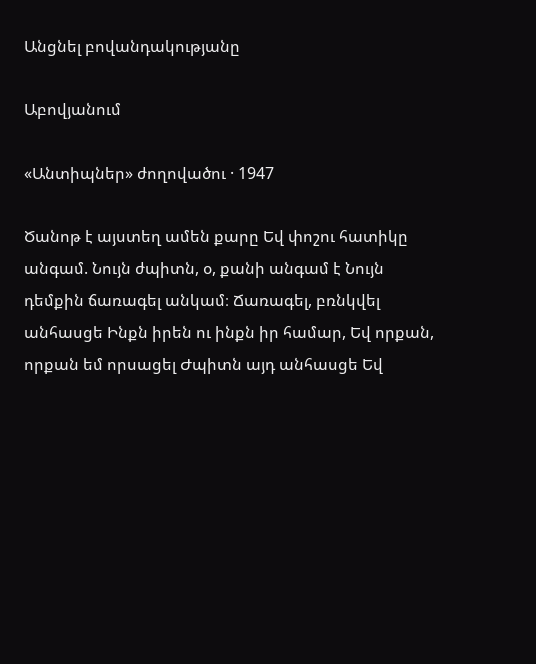Անցնել բովանդակությանը

Աբովյանում

«Անտիպներ» ժողովածու · 1947

Ծանոթ է այստեղ ամեն քարը Եվ փոշու հատիկը անգամ. Նույն ժպիտն, օ, քանի անգամ է Նույն դեմքին ճառագել անկամ։ Ճառագել, բռնկվել անհասցե Ինքն իրեն ու ինքն իր համար, Եվ որքան, որքան եմ որսացել Ժպիտն այդ անհասցե Եվ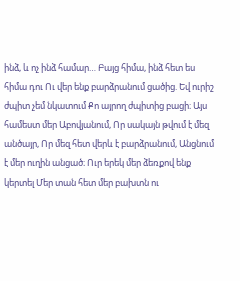ինձ, և ոչ ինձ համար… Բայց հիմա, ինձ հետ ես հիմա դու Ու վեր ենք բարձրանում ցածից. Եվ ուրիշ ժպիտ չեմ նկատում Քո այրող ժպիտից բացի։ Այս համեստ մեր Աբովյանում, Որ սակայն թվում է մեզ անծայր, Որ մեզ հետ վերև է բարձրանում, Անցնում է մեր ուղին անցած։ Ուր երեկ մեր ձեռքով ենք կերտել Մեր տան հետ մեր բախտն ու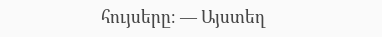հույսերը։ — Այստեղ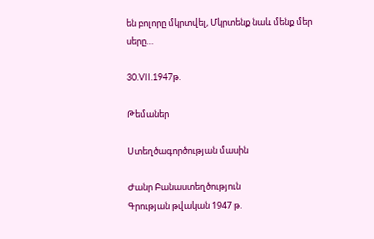են բոլորը մկրտվել, Մկրտենք նաև մենք մեր սերը…

30.VII.1947թ.

Թեմաներ

Ստեղծագործության մասին

Ժանր Բանաստեղծություն
Գրության թվական 1947 թ.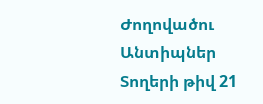Ժողովածու Անտիպներ
Տողերի թիվ 21